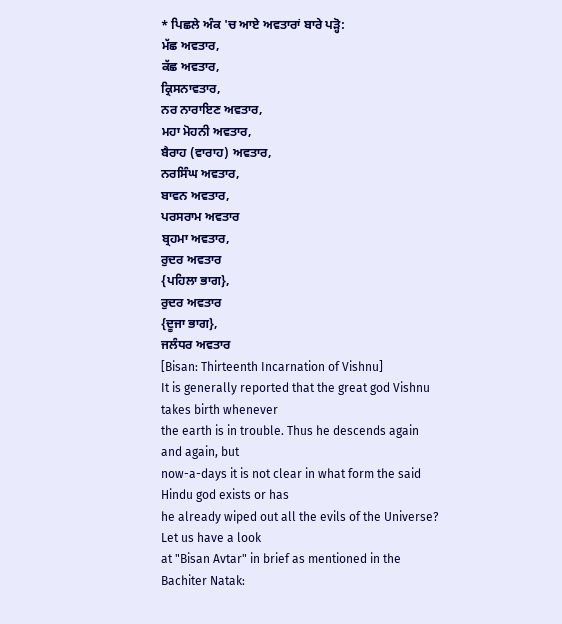* ਪਿਛਲੇ ਅੰਕ 'ਚ ਆਏ ਅਵਤਾਰਾਂ ਬਾਰੇ ਪੜ੍ਹੋ:
ਮੱਛ ਅਵਤਾਰ,
ਕੱਛ ਅਵਤਾਰ,
ਕ੍ਰਿਸਨਾਵਤਾਰ,
ਨਰ ਨਾਰਾਇਣ ਅਵਤਾਰ,
ਮਹਾ ਮੋਹਨੀ ਅਵਤਾਰ,
ਬੈਰਾਹ (ਵਾਰਾਹ) ਅਵਤਾਰ,
ਨਰਸਿੰਘ ਅਵਤਾਰ,
ਬਾਵਨ ਅਵਤਾਰ,
ਪਰਸਰਾਮ ਅਵਤਾਰ
ਬ੍ਰਹਮਾ ਅਵਤਾਰ,
ਰੁਦਰ ਅਵਤਾਰ
{ਪਹਿਲਾ ਭਾਗ},
ਰੁਦਰ ਅਵਤਾਰ
{ਦੂਜਾ ਭਾਗ},
ਜਲੰਧਰ ਅਵਤਾਰ
[Bisan: Thirteenth Incarnation of Vishnu]
It is generally reported that the great god Vishnu takes birth whenever
the earth is in trouble. Thus he descends again and again, but
now-a-days it is not clear in what form the said Hindu god exists or has
he already wiped out all the evils of the Universe? Let us have a look
at "Bisan Avtar" in brief as mentioned in the Bachiter Natak: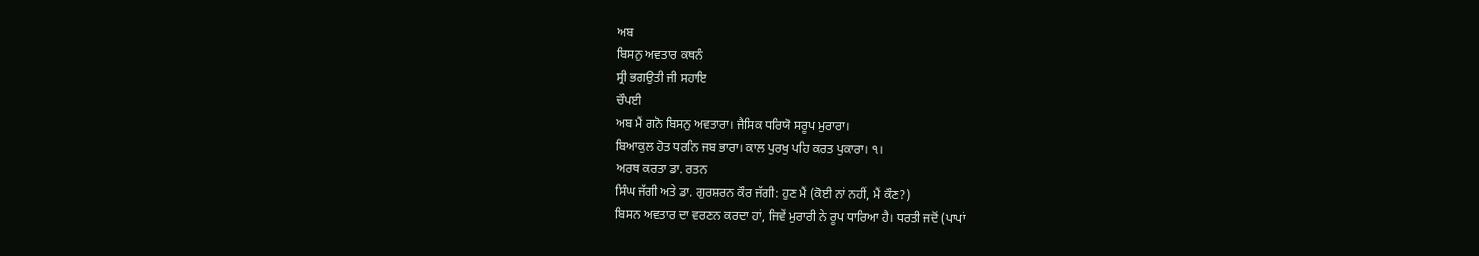ਅਬ
ਬਿਸਨੁ ਅਵਤਾਰ ਕਥਨੰ
ਸ੍ਰੀ ਭਗਉਤੀ ਜੀ ਸਹਾਇ
ਚੌਪਈ
ਅਬ ਮੈਂ ਗਨੋ ਬਿਸਨੁ ਅਵਤਾਰਾ। ਜੈਸਿਕ ਧਰਿਯੋ ਸਰੂਪ ਮੁਰਾਰਾ।
ਬਿਆਕੁਲ ਹੋਤ ਧਰਨਿ ਜਬ ਭਾਰਾ। ਕਾਲ ਪੁਰਖੁ ਪਹਿ ਕਰਤ ਪੁਕਾਰਾ। ੧।
ਅਰਥ ਕਰਤਾ ਡਾ. ਰਤਨ
ਸਿੰਘ ਜੱਗੀ ਅਤੇ ਡਾ. ਗੁਰਸ਼ਰਨ ਕੌਰ ਜੱਗੀ: ਹੁਣ ਮੈਂ (ਕੋਈ ਨਾਂ ਨਹੀਂ, ਮੈਂ ਕੌਣ?)
ਬਿਸਨ ਅਵਤਾਰ ਦਾ ਵਰਣਨ ਕਰਦਾ ਹਾਂ, ਜਿਵੇਂ ਮੁਰਾਰੀ ਨੇ ਰੂਪ ਧਾਰਿਆ ਹੈ। ਧਰਤੀ ਜਦੋਂ (ਪਾਪਾਂ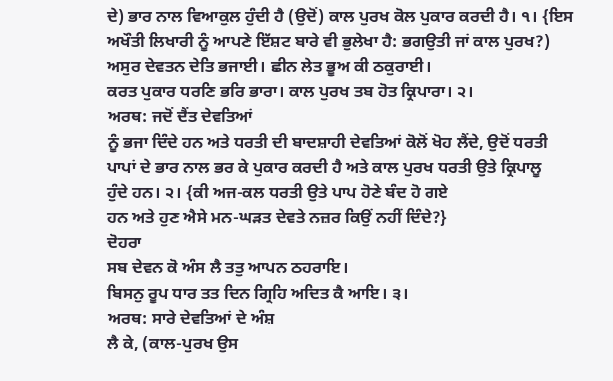ਦੇ) ਭਾਰ ਨਾਲ ਵਿਆਕੁਲ ਹੁੰਦੀ ਹੈ (ਉਦੋਂ) ਕਾਲ ਪੁਰਖ ਕੋਲ ਪੁਕਾਰ ਕਰਦੀ ਹੈ। ੧। {ਇਸ
ਅਖੌਤੀ ਲਿਖਾਰੀ ਨੂੰ ਆਪਣੇ ਇੱਸ਼ਟ ਬਾਰੇ ਵੀ ਭੁਲੇਖਾ ਹੈ: ਭਗਉਤੀ ਜਾਂ ਕਾਲ ਪੁਰਖ?)
ਅਸੁਰ ਦੇਵਤਨ ਦੇਤਿ ਭਜਾਈ। ਛੀਨ ਲੇਤ ਭੂਅ ਕੀ ਠਕੁਰਾਈ।
ਕਰਤ ਪੁਕਾਰ ਧਰਣਿ ਭਰਿ ਭਾਰਾ। ਕਾਲ ਪੁਰਖ ਤਬ ਹੋਤ ਕ੍ਰਿਪਾਰਾ। ੨।
ਅਰਥ: ਜਦੋਂ ਦੈਂਤ ਦੇਵਤਿਆਂ
ਨੂੰ ਭਜਾ ਦਿੰਦੇ ਹਨ ਅਤੇ ਧਰਤੀ ਦੀ ਬਾਦਸ਼ਾਹੀ ਦੇਵਤਿਆਂ ਕੋਲੋਂ ਖੋਹ ਲੈਂਦੇ, ਉਦੋਂ ਧਰਤੀ
ਪਾਪਾਂ ਦੇ ਭਾਰ ਨਾਲ ਭਰ ਕੇ ਪੁਕਾਰ ਕਰਦੀ ਹੈ ਅਤੇ ਕਾਲ ਪੁਰਖ ਧਰਤੀ ਉਤੇ ਕ੍ਰਿਪਾਲੂ
ਹੁੰਦੇ ਹਨ। ੨। {ਕੀ ਅਜ-ਕਲ ਧਰਤੀ ਉਤੇ ਪਾਪ ਹੋਣੇ ਬੰਦ ਹੋ ਗਏ
ਹਨ ਅਤੇ ਹੁਣ ਐਸੇ ਮਨ-ਘੜਤ ਦੇਵਤੇ ਨਜ਼ਰ ਕਿਉਂ ਨਹੀਂ ਦਿੰਦੇ?}
ਦੋਹਰਾ
ਸਬ ਦੇਵਨ ਕੋ ਅੰਸ ਲੈ ਤਤੁ ਆਪਨ ਠਹਰਾਇ।
ਬਿਸਨੁ ਰੂਪ ਧਾਰ ਤਤ ਦਿਨ ਗ੍ਰਿਹਿ ਅਦਿਤ ਕੈ ਆਇ। ੩।
ਅਰਥ: ਸਾਰੇ ਦੇਵਤਿਆਂ ਦੇ ਅੰਸ਼
ਲੈ ਕੇ, (ਕਾਲ-ਪੁਰਖ ਉਸ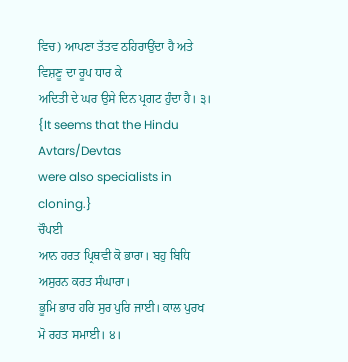ਵਿਚ) ਆਪਣਾ ਤੱਤਵ ਠਹਿਰਾਉਂਦਾ ਹੈ ਅਤੇ ਵਿਸ਼ਣੂ ਦਾ ਰੂਪ ਧਾਰ ਕੇ
ਅਦਿਤੀ ਦੇ ਘਰ ਉਸੇ ਦਿਨ ਪ੍ਰਗਟ ਹੁੰਦਾ ਹੈ। ੩। {It seems that the Hindu Avtars/Devtas
were also specialists in cloning.}
ਚੌਪਈ
ਆਨ ਹਰਤ ਪ੍ਰਿਥਵੀ ਕੋ ਭਾਰਾ। ਬਹੁ ਬਿਧਿ ਅਸੁਰਨ ਕਰਤ ਸੰਘਾਰਾ।
ਭੂਮਿ ਭਾਰ ਹਰਿ ਸੁਰ ਪੁਰਿ ਜਾਈ। ਕਾਲ ਪੁਰਖ ਮੋ ਰਹਤ ਸਮਾਈ। ੪।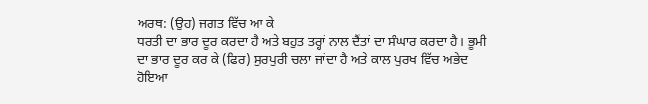ਅਰਥ: (ਉਹ) ਜਗਤ ਵਿੱਚ ਆ ਕੇ
ਧਰਤੀ ਦਾ ਭਾਰ ਦੂਰ ਕਰਦਾ ਹੈ ਅਤੇ ਬਹੁਤ ਤਰ੍ਹਾਂ ਨਾਲ ਦੈਂਤਾਂ ਦਾ ਸੰਘਾਰ ਕਰਦਾ ਹੈ। ਭੂਮੀ
ਦਾ ਭਾਰ ਦੂਰ ਕਰ ਕੇ (ਫਿਰ) ਸੁਰਪੁਰੀ ਚਲਾ ਜਾਂਦਾ ਹੈ ਅਤੇ ਕਾਲ ਪੁਰਖ ਵਿੱਚ ਅਭੇਦ
ਹੋਇਆ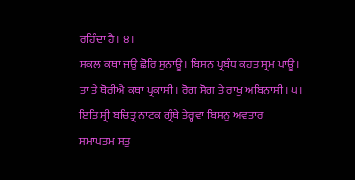ਰਹਿੰਦਾ ਹੈ। ੪।
ਸਕਲ ਕਥਾ ਜਉ ਛੋਰਿ ਸੁਨਾਊ। ਬਿਸਨ ਪ੍ਰਬੰਧ ਕਹਤ ਸ੍ਰਮ ਪਾਊ।
ਤਾ ਤੇ ਥੋਰੀਐ ਕਥਾ ਪ੍ਰਕਾਸੀ। ਰੋਗ ਸੋਗ ਤੇ ਰਾਖੁ ਅਬਿਨਾਸੀ। ੫।
ਇਤਿ ਸ੍ਰੀ ਬਚਿਤ੍ਰ ਨਾਟਕ ਗ੍ਰੰਥੇ ਤੇਰ੍ਹਵਾ ਬਿਸਨੁ ਅਵਤਾਰ
ਸਮਾਪਤਮ ਸਤੁ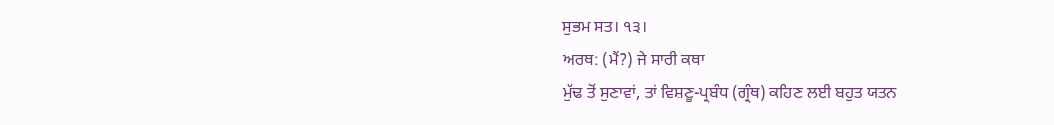ਸੁਭਮ ਸਤ। ੧੩।
ਅਰਥ: (ਮੈਂ?) ਜੇ ਸਾਰੀ ਕਥਾ
ਮੁੱਢ ਤੋਂ ਸੁਣਾਵਾਂ, ਤਾਂ ਵਿਸ਼ਣੂ-ਪ੍ਰਬੰਧ (ਗ੍ਰੰਥ) ਕਹਿਣ ਲਈ ਬਹੁਤ ਯਤਨ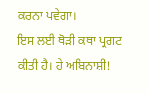ਕਰਨਾ ਪਵੇਗਾ।
ਇਸ ਲਈ ਥੋੜੀ ਕਥਾ ਪ੍ਰਗਟ ਕੀਤੀ ਹੈ। ਹੇ ਅਬਿਨਾਸ਼ੀ!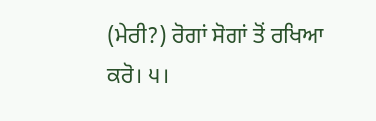(ਮੇਰੀ?) ਰੋਗਾਂ ਸੋਗਾਂ ਤੋਂ ਰਖਿਆ
ਕਰੋ। ੫।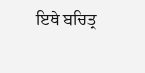ਇਥੇ ਬਚਿਤ੍ਰ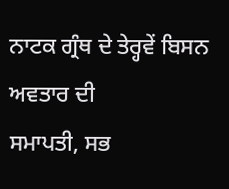ਨਾਟਕ ਗ੍ਰੰਥ ਦੇ ਤੇਰ੍ਹਵੇਂ ਬਿਸਨ ਅਵਤਾਰ ਦੀ
ਸਮਾਪਤੀ, ਸਭ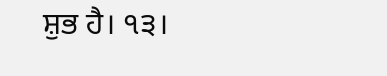ਸ਼ੁਭ ਹੈ। ੧੩।